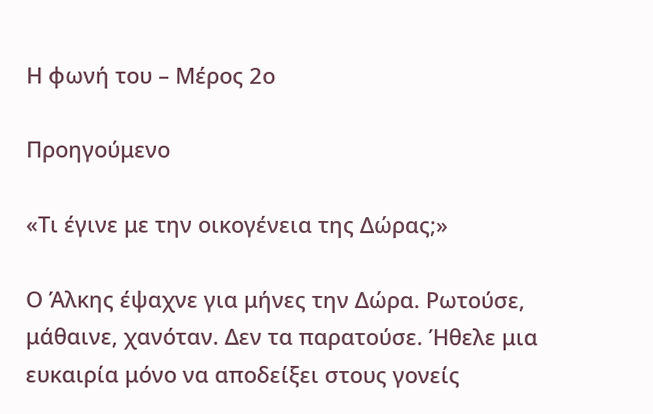Η φωνή του – Μέρος 2ο

Προηγούμενο

«Τι έγινε με την οικογένεια της Δώρας;»

Ο Άλκης έψαχνε για μήνες την Δώρα. Ρωτούσε, μάθαινε, χανόταν. Δεν τα παρατούσε. Ήθελε μια ευκαιρία μόνο να αποδείξει στους γονείς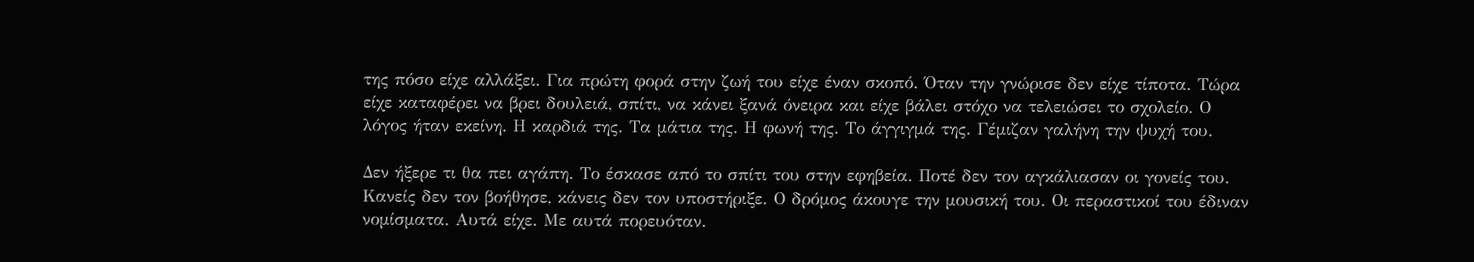της πόσο είχε αλλάξει. Για πρώτη φορά στην ζωή του είχε έναν σκοπό. Όταν την γνώρισε δεν είχε τίποτα. Τώρα είχε καταφέρει να βρει δουλειά, σπίτι, να κάνει ξανά όνειρα και είχε βάλει στόχο να τελειώσει το σχολείο. Ο λόγος ήταν εκείνη. Η καρδιά της. Τα μάτια της. Η φωνή της. Το άγγιγμά της. Γέμιζαν γαλήνη την ψυχή του.

Δεν ήξερε τι θα πει αγάπη. Το έσκασε από το σπίτι του στην εφηβεία. Ποτέ δεν τον αγκάλιασαν οι γονείς του. Κανείς δεν τον βοήθησε, κάνεις δεν τον υποστήριξε. Ο δρόμος άκουγε την μουσική του. Οι περαστικοί του έδιναν νομίσματα. Αυτά είχε. Με αυτά πορευόταν.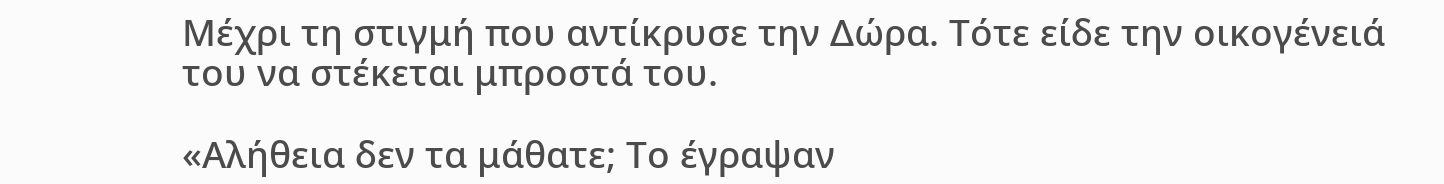Μέχρι τη στιγμή που αντίκρυσε την Δώρα. Τότε είδε την οικογένειά του να στέκεται μπροστά του.

«Αλήθεια δεν τα μάθατε; Το έγραψαν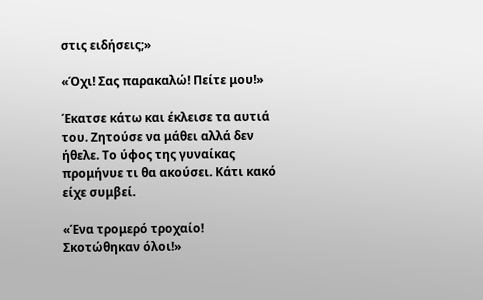στις ειδήσεις;»

«Όχι! Σας παρακαλώ! Πείτε μου!»

Έκατσε κάτω και έκλεισε τα αυτιά του. Ζητούσε να μάθει αλλά δεν ήθελε. Το ύφος της γυναίκας προμήνυε τι θα ακούσει. Κάτι κακό είχε συμβεί.

«Ένα τρομερό τροχαίο! Σκοτώθηκαν όλοι!»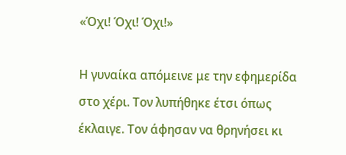«Όχι! Όχι! Όχι!»

Η γυναίκα απόμεινε με την εφημερίδα στο χέρι. Τον λυπήθηκε έτσι όπως έκλαιγε. Τον άφησαν να θρηνήσει κι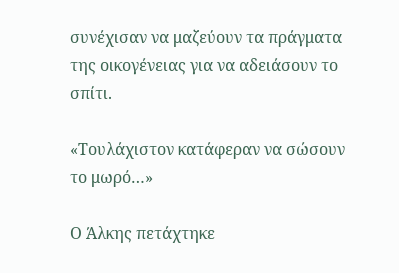συνέχισαν να μαζεύουν τα πράγματα της οικογένειας για να αδειάσουν το σπίτι.

«Τουλάχιστον κατάφεραν να σώσουν το μωρό…»

Ο Άλκης πετάχτηκε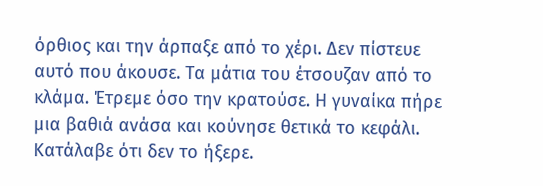όρθιος και την άρπαξε από το χέρι. Δεν πίστευε αυτό που άκουσε. Τα μάτια του έτσουζαν από το κλάμα. Έτρεμε όσο την κρατούσε. Η γυναίκα πήρε μια βαθιά ανάσα και κούνησε θετικά το κεφάλι. Κατάλαβε ότι δεν το ήξερε.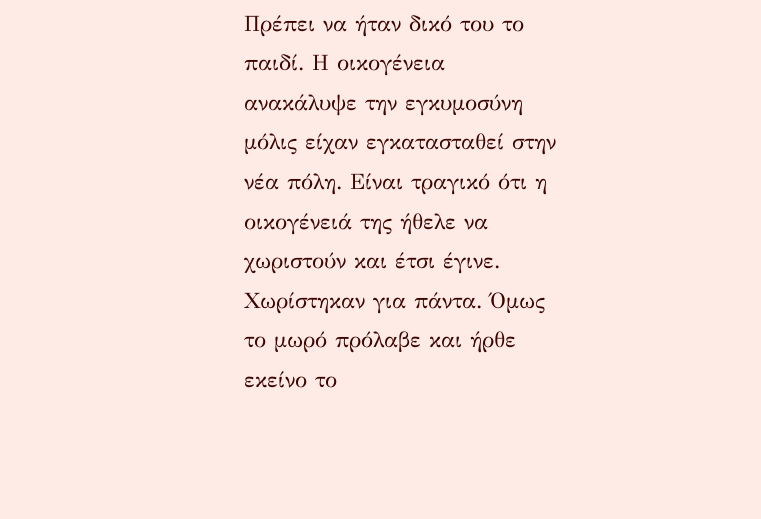Πρέπει να ήταν δικό του το παιδί. Η οικογένεια ανακάλυψε την εγκυμοσύνη μόλις είχαν εγκατασταθεί στην νέα πόλη. Είναι τραγικό ότι η οικογένειά της ήθελε να χωριστούν και έτσι έγινε. Χωρίστηκαν για πάντα. Όμως το μωρό πρόλαβε και ήρθε εκείνο το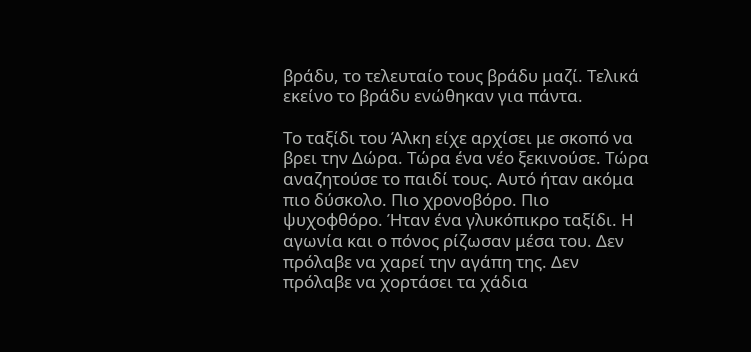βράδυ, το τελευταίο τους βράδυ μαζί. Τελικά εκείνο το βράδυ ενώθηκαν για πάντα.

Το ταξίδι του Άλκη είχε αρχίσει με σκοπό να βρει την Δώρα. Τώρα ένα νέο ξεκινούσε. Τώρα αναζητούσε το παιδί τους. Αυτό ήταν ακόμα πιο δύσκολο. Πιο χρονοβόρο. Πιο ψυχοφθόρο. Ήταν ένα γλυκόπικρο ταξίδι. Η αγωνία και ο πόνος ρίζωσαν μέσα του. Δεν πρόλαβε να χαρεί την αγάπη της. Δεν πρόλαβε να χορτάσει τα χάδια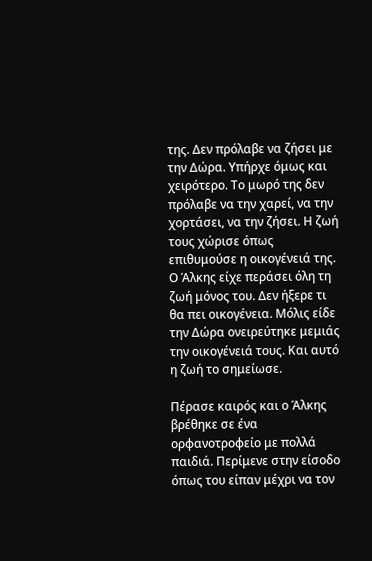της. Δεν πρόλαβε να ζήσει με την Δώρα. Υπήρχε όμως και χειρότερο. Το μωρό της δεν πρόλαβε να την χαρεί, να την χορτάσει, να την ζήσει. Η ζωή τους χώρισε όπως επιθυμούσε η οικογένειά της. Ο Άλκης είχε περάσει όλη τη ζωή μόνος του. Δεν ήξερε τι θα πει οικογένεια. Μόλις είδε την Δώρα ονειρεύτηκε μεμιάς την οικογένειά τους. Και αυτό η ζωή το σημείωσε.

Πέρασε καιρός και ο Άλκης βρέθηκε σε ένα ορφανοτροφείο με πολλά παιδιά. Περίμενε στην είσοδο όπως του είπαν μέχρι να τον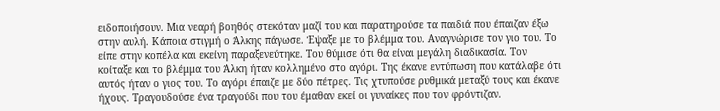ειδοποιήσουν. Μια νεαρή βοηθός στεκόταν μαζί του και παρατηρούσε τα παιδιά που έπαιζαν έξω στην αυλή. Κάποια στιγμή ο Άλκης πάγωσε. Έψαξε με το βλέμμα του. Αναγνώρισε τον γιο του. Το είπε στην κοπέλα και εκείνη παραξενεύτηκε. Του θύμισε ότι θα είναι μεγάλη διαδικασία. Τον κοίταξε και το βλέμμα του Άλκη ήταν κολλημένο στο αγόρι. Της έκανε εντύπωση που κατάλαβε ότι αυτός ήταν ο γιος του. Το αγόρι έπαιζε με δύο πέτρες. Τις χτυπούσε ρυθμικά μεταξύ τους και έκανε ήχους. Τραγουδούσε ένα τραγούδι που του έμαθαν εκεί οι γυναίκες που τον φρόντιζαν.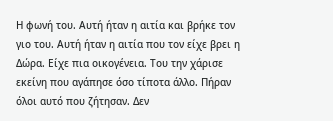Η φωνή του. Αυτή ήταν η αιτία και βρήκε τον γιο του. Αυτή ήταν η αιτία που τον είχε βρει η Δώρα. Είχε πια οικογένεια. Του την χάρισε εκείνη που αγάπησε όσο τίποτα άλλο. Πήραν όλοι αυτό που ζήτησαν. Δεν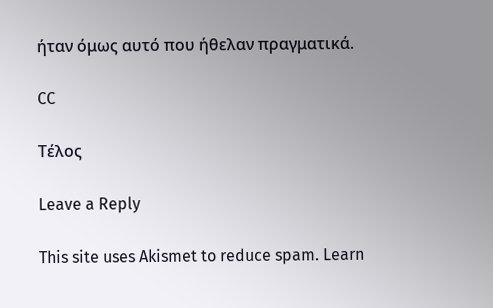ήταν όμως αυτό που ήθελαν πραγματικά.

CC

Τέλος

Leave a Reply

This site uses Akismet to reduce spam. Learn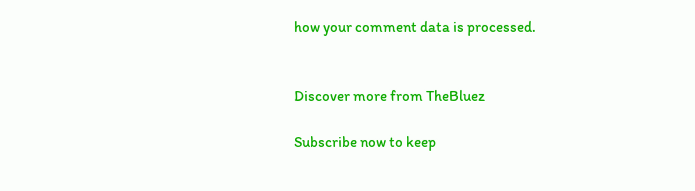how your comment data is processed.


Discover more from TheBluez

Subscribe now to keep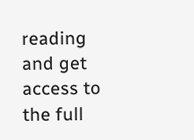reading and get access to the full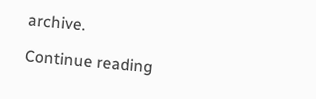archive.

Continue reading